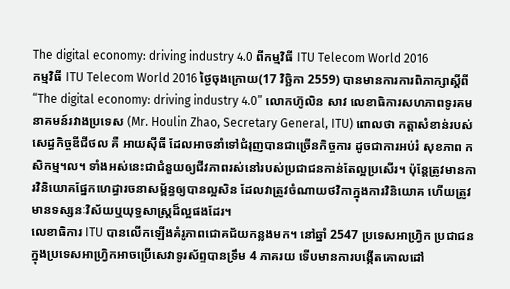The digital economy: driving industry 4.0 ពីកម្មវិធី ITU Telecom World 2016
កម្មវិធី ITU Telecom World 2016 ថ្ងៃចុងក្រោយ(17 វិច្ឆិកា 2559) បានមានការការពិភាក្សាស្ដីពី “The digital economy: driving industry 4.0” លោកហ៊ូលិន សាវ លេខាធិការសហភាពទូរគមនាគមន៍រវាងប្រទេស (Mr. Houlin Zhao, Secretary General, ITU) ពោលថា កត្តាសំខាន់របស់សេដ្ធកិច្ចឌីជីថល គឺ អាយស៊ីធី ដែលអាចនាំទៅជំរុញបានជាច្រើនកិច្ចការ ដូចជាការអប់រំ សុខភាព កសិកម្ម។ល។ ទាំងអស់នេះជាជំនួយឲ្យជីវភាពរស់នៅរបស់ប្រជាជនកាន់តែល្អប្រសើរ។ ប៉ុន្តែត្រូវមានការវិនិយោគផ្នែកហេដ្ធារចនាសម្ព័ន្ធឲ្យបានល្អសិន ដែលវាត្រូវចំណាយថវិកាក្នុងការវិនិយោគ ហើយត្រូវមានទស្សនៈវិស័យឬយុទ្ធសាស្ត្រដ៏ល្អផងដែរ។
លេខាធិការ ITU បានលើកឡើងគំរូភាពជោគជ័យកន្លងមក។ នៅឆ្នាំ 2547 ប្រទេសអាហ្រ្វិក ប្រជាជនក្នុងប្រទេសអាហ្វ្រិកអាចប្រើសេវាទូរស័ព្ទបានទ្រឹម 4 ភាគរយ ទើបមានការបង្កើតគោលដៅ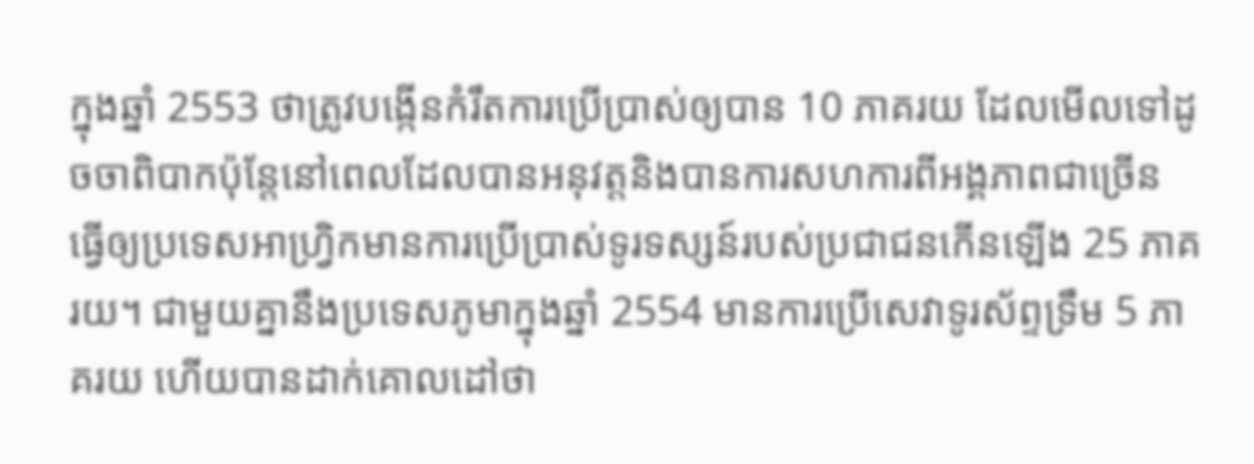ក្នុងឆ្នាំ 2553 ថាត្រូវបង្កើនកំរឹតការប្រើប្រាស់ឲ្យបាន 10 ភាគរយ ដែលមើលទៅដូចចាពិបាកប៉ុន្តែនៅពេលដែលបានអនុវត្តនិងបានការសហការពីអង្គភាពជាច្រើន ធ្វើឲ្យប្រទេសអាហ្វ្រិកមានការប្រើប្រាស់ទូរទស្សន៍របស់ប្រជាជនកើនឡើង 25 ភាគរយ។ ជាមួយគ្នានឹងប្រទេសភូមាក្នុងឆ្នាំ 2554 មានការប្រើសេវាទូរស័ព្ទទ្រឹម 5 ភាគរយ ហើយបានដាក់គោលដៅថា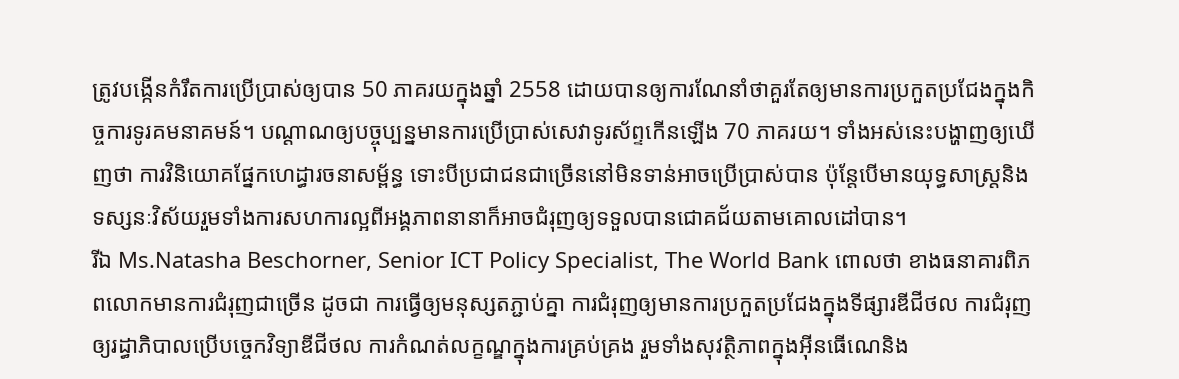ត្រូវបង្កើនកំរឹតការប្រើប្រាស់ឲ្យបាន 50 ភាគរយក្នុងឆ្នាំ 2558 ដោយបានឲ្យការណែនាំថាគួរតែឲ្យមានការប្រកួតប្រជែងក្នុងកិច្ចការទូរគមនាគមន៍។ បណ្ដាណឲ្យបច្ចុប្បន្នមានការប្រើប្រាស់សេវាទូរស័ព្ទកើនឡើង 70 ភាគរយ។ ទាំងអស់នេះបង្ហាញឲ្យឃើញថា ការវិនិយោគផ្នែកហេដ្ធារចនាសម្ព័ន្ធ ទោះបីប្រជាជនជាច្រើននៅមិនទាន់អាចប្រើប្រាស់បាន ប៉ុន្តែបើមានយុទ្ធសាស្ត្រនិងទស្សនៈវិស័យរួមទាំងការសហការល្អពីអង្គភាពនានាក៏អាចជំរុញឲ្យទទួលបានជោគជ័យតាមគោលដៅបាន។
រីឯ Ms.Natasha Beschorner, Senior ICT Policy Specialist, The World Bank ពោលថា ខាងធនាគារពិភពលោកមានការជំរុញជាច្រើន ដូចជា ការធ្វើឲ្យមនុស្សតភ្ជាប់គ្នា ការជំរុញឲ្យមានការប្រកួតប្រជែងក្នុងទីផ្សារឌីជីថល ការជំរុញឲ្យរដ្ធាភិបាលប្រើបច្ចេកវិទ្យាឌីជីថល ការកំណត់លក្ខណ្ឌក្នុងការគ្រប់គ្រង រួមទាំងសុវត្ថិភាពក្នុងអ៊ីនធើណេនិង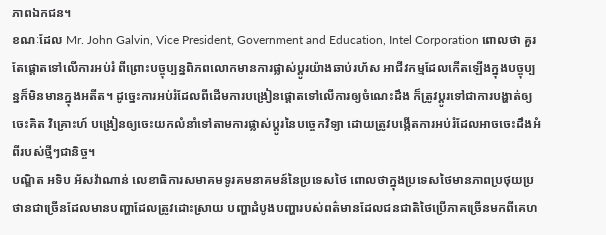ភាពឯកជន។
ខណៈដែល Mr. John Galvin, Vice President, Government and Education, Intel Corporation ពោលថា គួរតែផ្ដោតទៅលើការអប់រំ ពីព្រោះបច្ចុប្បន្នពិភពលោកមានការផ្លាស់ប្ដូរយ៉ាងឆាប់រហ័ស អាជីវកម្មដែលកើតឡើងក្នុងបច្ចុប្បន្នក៏មិនមានក្នុងអតីត។ ដូច្នេះការអប់រំដែលពីដើមការបង្រៀនផ្ដោតទៅលើការឲ្យចំណេះដឹង ក៏ត្រូវប្ដូរទៅជាការបង្ហាត់ឲ្យចេះគិត វិគ្រោះហ៍ បង្រៀនឲ្យចេះយកលំនាំទៅតាមការផ្លាស់ប្ដូរនៃបច្ចេកវិទ្យា ដោយត្រូវបង្កើតការអប់រំដែលអាចចេះដឹងអំពីរបស់ថ្មីៗជានិច្ច។
បណ្ឌិត អទិប អ័សវ៉ាណាន់ លេខាធិការសមាគមទូរគមនាគមន៍នៃប្រទេសថៃ ពោលថាក្នុងប្រទេសថៃមានភាពប្រថុយប្រថានជាច្រើនដែលមានបញ្ហាដែលត្រូវដោះស្រាយ បញ្ហាដំបូងបញ្ហារបស់ពត៌មានដែលជនជាតិថៃប្រើភាគច្រើនមកពីគេហ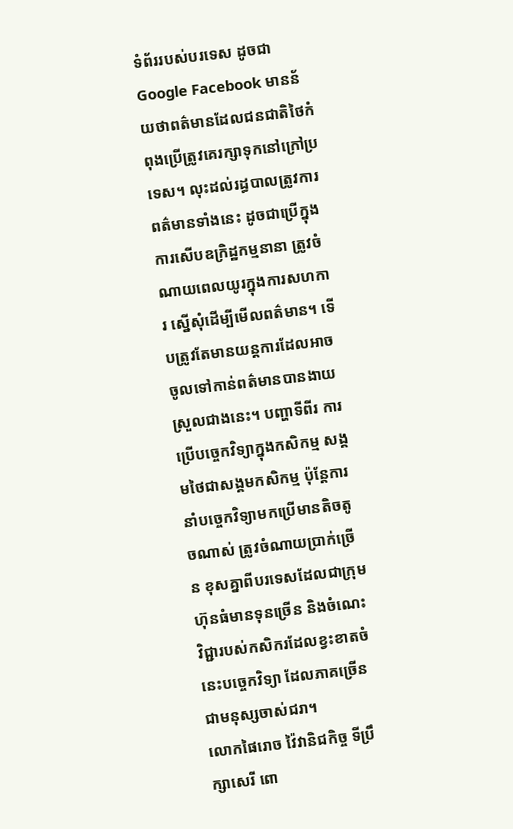ទំព័ររបស់បរទេស ដូចជា Google Facebook មានន័យថាពត៌មានដែលជនជាតិថៃកំពុងប្រើត្រូវគេរក្សាទុកនៅក្រៅប្រទេស។ លុះដល់រដ្ធបាលត្រូវការពត៌មានទាំងនេះ ដូចជាប្រើក្នុងការសើបឧក្រិដ្ឋកម្មនានា ត្រូវចំណាយពេលយូរក្នុងការសហការ ស្នើសុំដើម្បីមើលពត៌មាន។ ទើបត្រូវតែមានយន្តការដែលអាចចូលទៅកាន់ពត៌មានបានងាយស្រួលជាងនេះ។ បញ្ហាទីពីរ ការប្រើបច្ចេកវិទ្យាក្នុងកសិកម្ម សង្គមថៃជាសង្គមកសិកម្ម ប៉ុន្តែការនាំបច្ចេកវិទ្យាមកប្រើមានតិចតូចណាស់ ត្រូវចំណាយប្រាក់ច្រើន ខុសគ្នាពីបរទេសដែលជាក្រុមហ៊ុនធំមានទុនច្រើន និងចំណេះវិជ្ជារបស់កសិករដែលខ្វះខាតចំនេះបច្ចេកវិទ្យា ដែលភាគច្រើនជាមនុស្សចាស់ជរា។
លោកផៃរោច វ៉ៃវានិជកិច្ច ទីប្រឹក្សាសេរី ពោ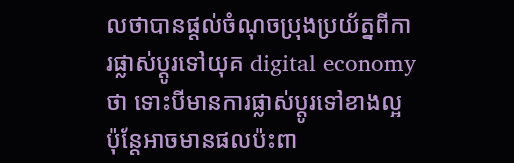លថាបានផ្ដល់ចំណុចប្រុងប្រយ័ត្នពីការផ្លាស់ប្ដូរទៅយុគ digital economy ថា ទោះបីមានការផ្លាស់ប្ដូរទៅខាងល្អ ប៉ុន្តែអាចមានផលប៉ះពា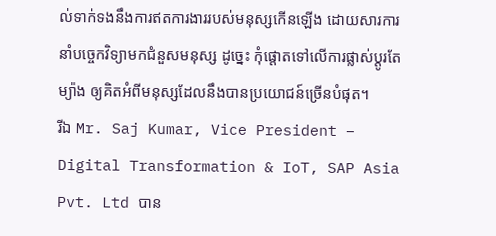ល់ទាក់ទងនឹងការឥតការងាររបស់មនុស្សកើនឡើង ដោយសារការនាំបច្ចេកវិទ្យាមកជំនួសមនុស្ស ដូច្នេះ កុំផ្ដោតទៅលើការផ្លាស់ប្ដូរតែម្យ៉ាង ឲ្យគិតអំពីមនុស្សដែលនឹងបានប្រយោជន៍ច្រើនបំផុត។
រីឯ Mr. Saj Kumar, Vice President – Digital Transformation & IoT, SAP Asia Pvt. Ltd បាន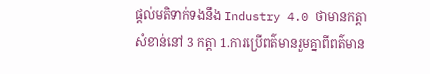ផ្ដល់មតិទាក់ទងនឹង Industry 4.0 ថាមានកត្តាសំខាន់នៅ 3 កត្តា 1.ការប្រើពត៌មានរួមគ្នាពីពត៌មាន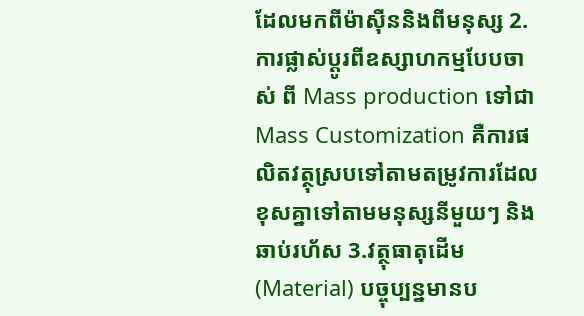ដែលមកពីម៉ាស៊ីននិងពីមនុស្ស 2.ការផ្លាស់ប្ដូរពីឧស្សាហកម្មបែបចាស់ ពី Mass production ទៅជា Mass Customization គឺការផលិតវត្ថុស្របទៅតាមតម្រូវការដែលខុសគ្នាទៅតាមមនុស្សនីមួយៗ និងឆាប់រហ័ស 3.វត្ថុធាតុដើម(Material) បច្ចុប្បន្នមានប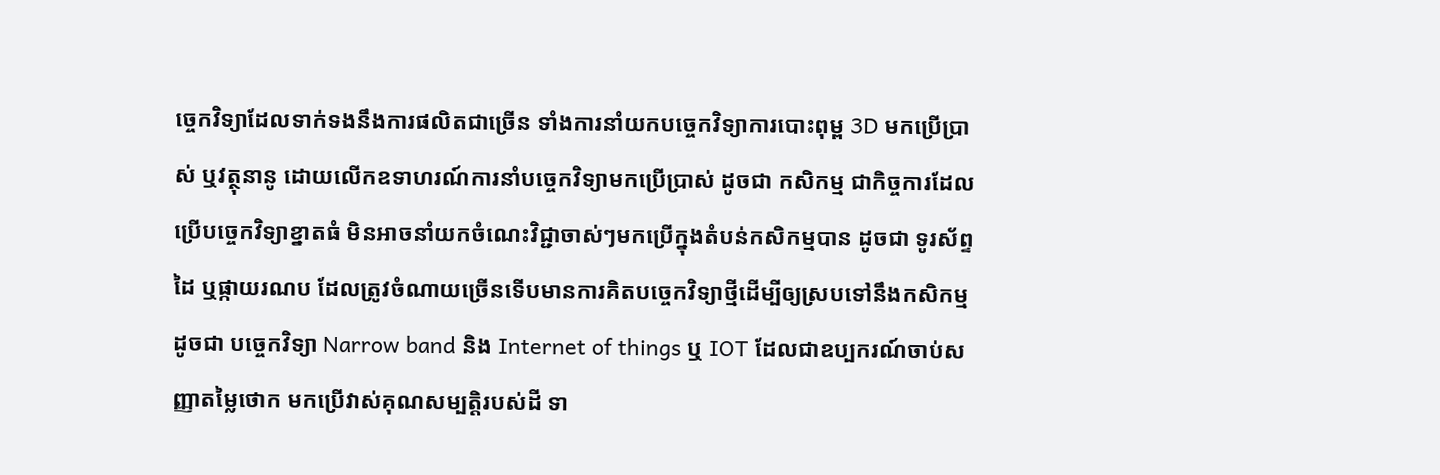ច្ចេកវិទ្យាដែលទាក់ទងនឹងការផលិតជាច្រើន ទាំងការនាំយកបច្ចេកវិទ្យាការបោះពុម្ព 3D មកប្រើប្រាស់ ឬវត្ថុនានូ ដោយលើកឧទាហរណ៍ការនាំបច្ចេកវិទ្យាមកប្រើប្រាស់ ដូចជា កសិកម្ម ជាកិច្ចការដែលប្រើបច្ចេកវិទ្យាខ្នាតធំ មិនអាចនាំយកចំណេះវិជ្ជាចាស់ៗមកប្រើក្នុងតំបន់កសិកម្មបាន ដូចជា ទូរស័ព្ទដៃ ឬផ្កាយរណប ដែលត្រូវចំណាយច្រើនទើបមានការគិតបច្ចេកវិទ្យាថ្មីដើម្បីឲ្យស្របទៅនឹងកសិកម្ម ដូចជា បច្ចេកវិទ្យា Narrow band និង Internet of things ឬ IOT ដែលជាឧប្បករណ៍ចាប់សញ្ញាតម្លៃថោក មកប្រើវាស់គុណសម្បត្តិរបស់ដី ទា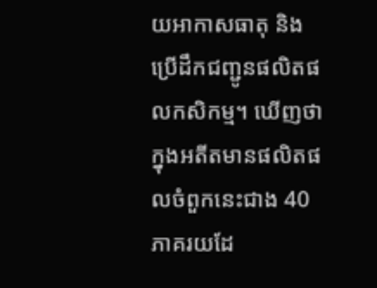យអាកាសធាតុ និងប្រើដឹកជញ្ជូនផលិតផលកសិកម្ម។ ឃើញថាក្នុងអតីតមានផលិតផលចំពួកនេះជាង 40 ភាគរយដែ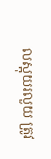លស្អុយរលួយ ត្រូវ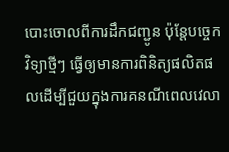បោះចោលពីការដឹកជញ្ជូន ប៉ុន្តែបច្ចេកវិទ្យាថ្មីៗ ធ្វើឲ្យមានការពិនិត្យផលិតផលដើម្បីជួយក្នុងការគនណីពេលវេលា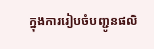ក្នុងការរៀបចំបញ្ជូនផលិ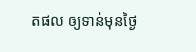តផល ឲ្យទាន់មុនថ្ងៃ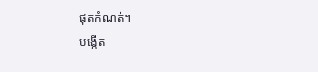ផុតកំណត់។
បង្កើត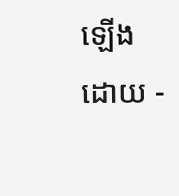ឡើងដោយ -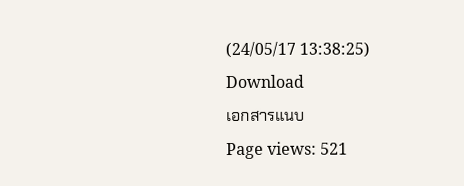(24/05/17 13:38:25)
Download
เอกสารแนบ
Page views: 521